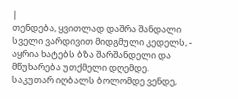|
თენდება, ყვითლად დაშრა შანდალი სველი ვარდივით მიდგმული კედელს, - აყრია ხატებს ბზა შარშანდელი და მწუხარება უთქმელი დღემდე.
საკუთარ იღბალს ბოლომდე ვენდე,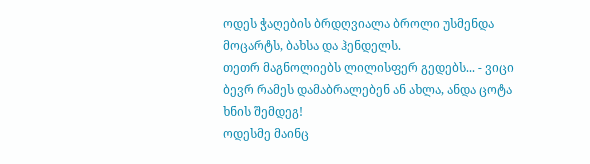ოდეს ჭაღების ბრდღვიალა ბროლი უსმენდა მოცარტს, ბახსა და ჰენდელს.
თეთრ მაგნოლიებს ლილისფერ გედებს... - ვიცი ბევრ რამეს დამაბრალებენ ან ახლა, ანდა ცოტა ხნის შემდეგ!
ოდესმე მაინც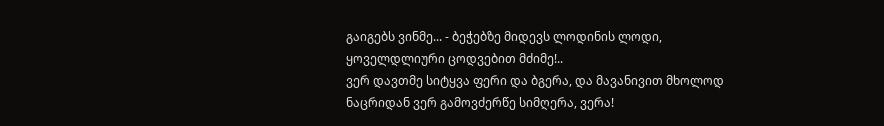გაიგებს ვინმე... - ბეჭებზე მიდევს ლოდინის ლოდი, ყოველდლიური ცოდვებით მძიმე!..
ვერ დავთმე სიტყვა ფერი და ბგერა, და მავანივით მხოლოდ ნაცრიდან ვერ გამოვძერწე სიმღერა, ვერა!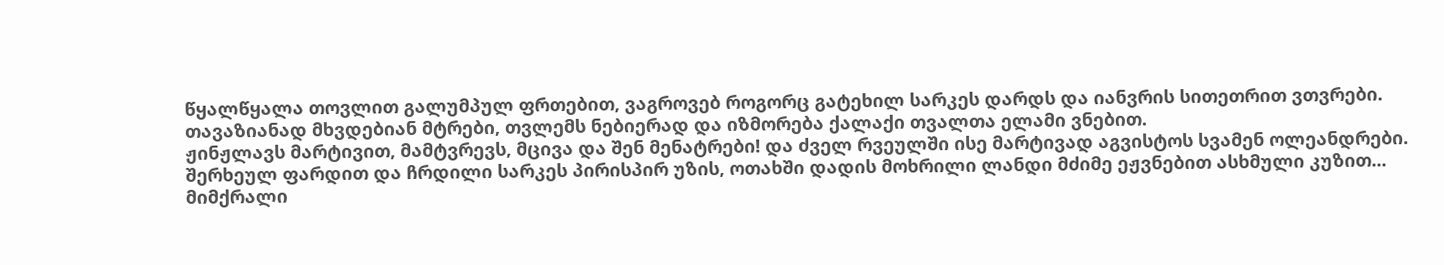წყალწყალა თოვლით გალუმპულ ფრთებით, ვაგროვებ როგორც გატეხილ სარკეს დარდს და იანვრის სითეთრით ვთვრები.
თავაზიანად მხვდებიან მტრები, თვლემს ნებიერად და იზმორება ქალაქი თვალთა ელამი ვნებით.
ჟინჟლავს მარტივით, მამტვრევს, მცივა და შენ მენატრები! და ძველ რვეულში ისე მარტივად აგვისტოს სვამენ ოლეანდრები.
შერხეულ ფარდით და ჩრდილი სარკეს პირისპირ უზის, ოთახში დადის მოხრილი ლანდი მძიმე ეჟვნებით ასხმული კუზით...
მიმქრალი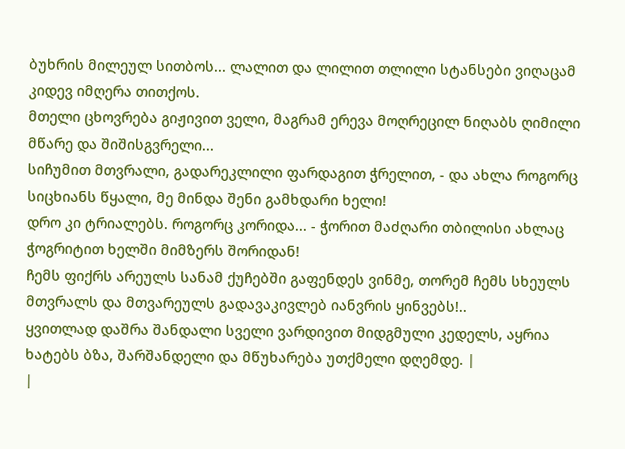ბუხრის მილეულ სითბოს... ლალით და ლილით თლილი სტანსები ვიღაცამ კიდევ იმღერა თითქოს.
მთელი ცხოვრება გიჟივით ველი, მაგრამ ერევა მოღრეცილ ნიღაბს ღიმილი მწარე და შიშისგვრელი...
სიჩუმით მთვრალი, გადარეკლილი ფარდაგით ჭრელით, - და ახლა როგორც სიცხიანს წყალი, მე მინდა შენი გამხდარი ხელი!
დრო კი ტრიალებს. როგორც კორიდა... - ჭორით მაძღარი თბილისი ახლაც ჭოგრიტით ხელში მიმზერს შორიდან!
ჩემს ფიქრს არეულს სანამ ქუჩებში გაფენდეს ვინმე, თორემ ჩემს სხეულს მთვრალს და მთვარეულს გადავაკივლებ იანვრის ყინვებს!..
ყვითლად დაშრა შანდალი სველი ვარდივით მიდგმული კედელს, აყრია ხატებს ბზა, შარშანდელი და მწუხარება უთქმელი დღემდე. |
|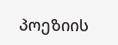პოეზიის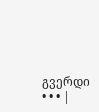გვერდი • • • |